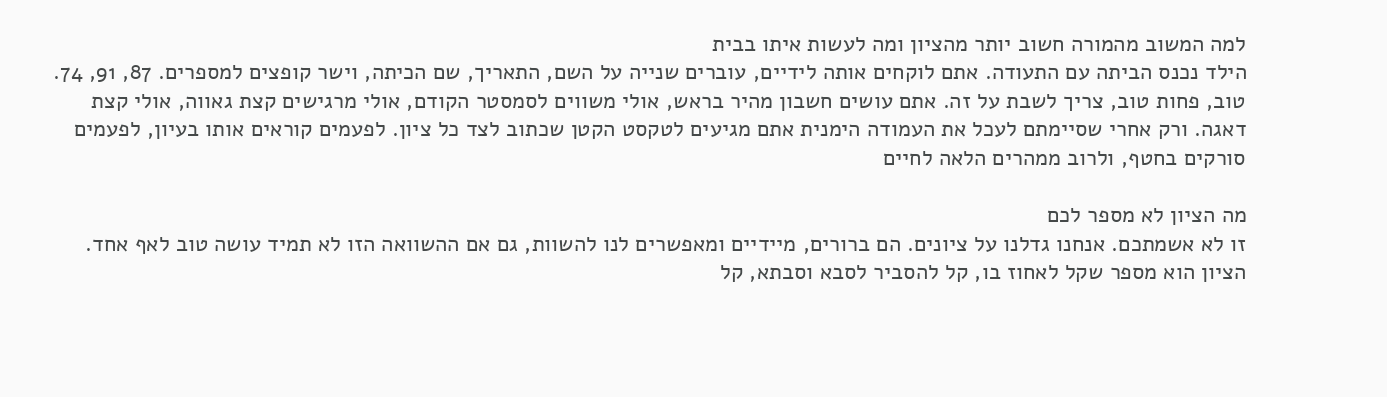למה המשוב מהמורה חשוב יותר מהציון ומה לעשות איתו בבית
הילד נכנס הביתה עם התעודה. אתם לוקחים אותה לידיים, עוברים שנייה על השם, התאריך, שם הכיתה, וישר קופצים למספרים. 87, 91, 74. טוב, פחות טוב, צריך לשבת על זה. אתם עושים חשבון מהיר בראש, אולי משווים לסמסטר הקודם, אולי מרגישים קצת גאווה, אולי קצת דאגה. ורק אחרי שסיימתם לעכל את העמודה הימנית אתם מגיעים לטקסט הקטן שכתוב לצד כל ציון. לפעמים קוראים אותו בעיון, לפעמים סורקים בחטף, ולרוב ממהרים הלאה לחיים

מה הציון לא מספר לכם
זו לא אשמתכם. אנחנו גדלנו על ציונים. הם ברורים, מיידיים ומאפשרים לנו להשוות, גם אם ההשוואה הזו לא תמיד עושה טוב לאף אחד. הציון הוא מספר שקל לאחוז בו, קל להסביר לסבא וסבתא, קל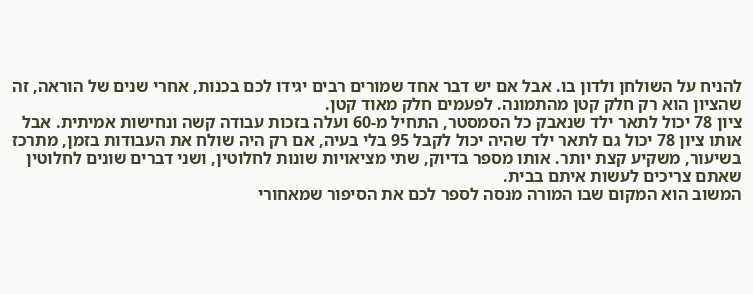להניח על השולחן ולדון בו. אבל אם יש דבר אחד שמורים רבים יגידו לכם בכנות, אחרי שנים של הוראה, זה שהציון הוא רק חלק קטן מהתמונה. לפעמים חלק מאוד קטן.
ציון 78 יכול לתאר ילד שנאבק כל הסמסטר, התחיל מ-60 ועלה בזכות עבודה קשה ונחישות אמיתית. אבל אותו ציון 78 יכול גם לתאר ילד שהיה יכול לקבל 95 בלי בעיה, אם רק היה שולח את העבודות בזמן, מתרכז בשיעור, משקיע קצת יותר. אותו מספר בדיוק, שתי מציאויות שונות לחלוטין, ושני דברים שונים לחלוטין שאתם צריכים לעשות איתם בבית.
המשוב הוא המקום שבו המורה מנסה לספר לכם את הסיפור שמאחורי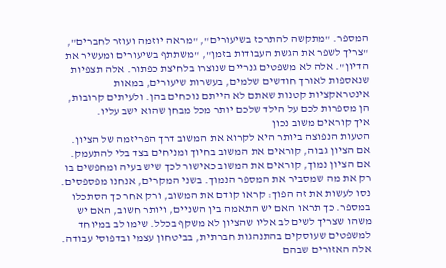המספר. "מתקשה להתרכז בשיעורים", "מראה יוזמה ועוזר לחברים", "צריך לשפר את הגשת העבודות בזמן", "משתתף בשיעורים ומעשיר את הדיון". אלה לא משפטים גנריים שנוצרו בלחיצת כפתור. אלה תצפיות שנאספות לאורך חודשים שלמים, בעשרות שיעורים, במאות אינטראקציות קטנות שאתם לא הייתם נוכחים בהן. ולעיתים קרובות, הן מספרות לכם על הילד שלכם יותר מכל מבחן שהוא ישב עליו.
איך קוראים משוב נכון
הטעות הנפוצה ביותר היא לקרוא את המשוב דרך הפריזמה של הציון. אם הציון גבוה, קוראים את המשוב בחיוך ומניחים בצד בלי להתעמק. אם הציון נמוך, קוראים את המשוב כאישור לכך שיש בעיה ומחפשים בו רק את מה שמסביר את המספר הנמוך. בשני המקרים, אנחנו מפספסים.
נסו לעשות את זה הפוך: קראו קודם את המשוב, ורק אחר כך הסתכלו במספר. כך תראו האם יש התאמה בין השניים, ויותר חשוב, האם יש משהו שצריך לשים לב אליו שהציון לא משקף בכלל. שימו לב במיוחד למשפטים שעוסקים בהתנהגות חברתית, בביטחון עצמי ובדפוסי עבודה. אלה האזורים שבהם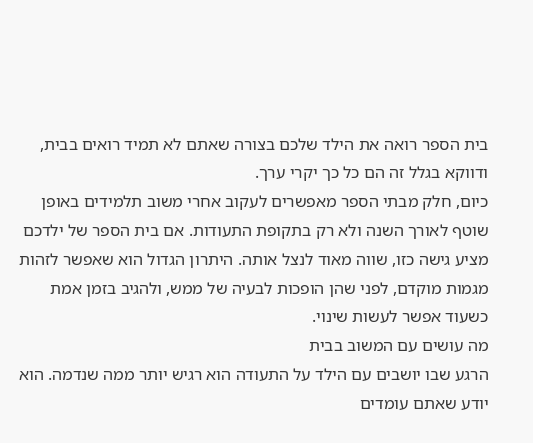בית הספר רואה את הילד שלכם בצורה שאתם לא תמיד רואים בבית, ודווקא בגלל זה הם כל כך יקרי ערך.
כיום, חלק מבתי הספר מאפשרים לעקוב אחרי משוב תלמידים באופן שוטף לאורך השנה ולא רק בתקופת התעודות. אם בית הספר של ילדכם מציע גישה כזו, שווה מאוד לנצל אותה. היתרון הגדול הוא שאפשר לזהות מגמות מוקדם, לפני שהן הופכות לבעיה של ממש, ולהגיב בזמן אמת כשעוד אפשר לעשות שינוי.
מה עושים עם המשוב בבית
הרגע שבו יושבים עם הילד על התעודה הוא רגיש יותר ממה שנדמה. הוא יודע שאתם עומדים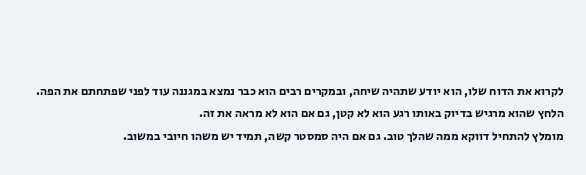לקרוא את הדוח שלו, הוא יודע שתהיה שיחה, ובמקרים רבים הוא כבר נמצא במגננה עוד לפני שפתחתם את הפה. הלחץ שהוא מרגיש בדיוק באותו רגע הוא לא קטן, גם אם הוא לא מראה את זה.
מומלץ להתחיל דווקא ממה שהלך טוב. גם אם היה סמסטר קשה, תמיד יש משהו חיובי במשוב.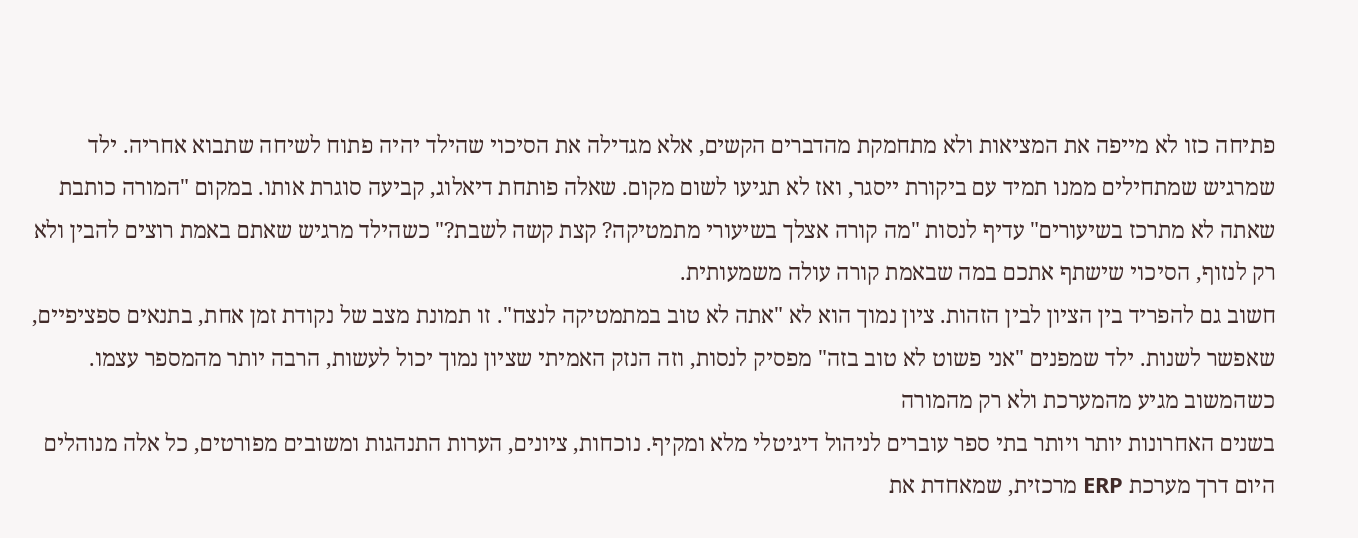פתיחה כזו לא מייפה את המציאות ולא מתחמקת מהדברים הקשים, אלא מגדילה את הסיכוי שהילד יהיה פתוח לשיחה שתבוא אחריה. ילד שמרגיש שמתחילים ממנו תמיד עם ביקורת ייסגר, ואז לא תגיעו לשום מקום. שאלה פותחת דיאלוג, קביעה סוגרת אותו. במקום "המורה כותבת שאתה לא מתרכז בשיעורים" עדיף לנסות "מה קורה אצלך בשיעורי מתמטיקה? קצת קשה לשבת?" כשהילד מרגיש שאתם באמת רוצים להבין ולא רק לנזוף, הסיכוי שישתף אתכם במה שבאמת קורה עולה משמעותית.
חשוב גם להפריד בין הציון לבין הזהות. ציון נמוך הוא לא "אתה לא טוב במתמטיקה לנצח". זו תמונת מצב של נקודת זמן אחת, בתנאים ספציפיים, שאפשר לשנות. ילד שמפנים "אני פשוט לא טוב בזה" מפסיק לנסות, וזה הנזק האמיתי שציון נמוך יכול לעשות, הרבה יותר מהמספר עצמו.
כשהמשוב מגיע מהמערכת ולא רק מהמורה
בשנים האחרונות יותר ויותר בתי ספר עוברים לניהול דיגיטלי מלא ומקיף. נוכחות, ציונים, הערות התנהגות ומשובים מפורטים, כל אלה מנוהלים היום דרך מערכת ERP מרכזית, שמאחדת את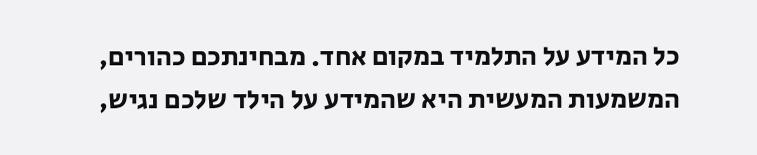כל המידע על התלמיד במקום אחד. מבחינתכם כהורים, המשמעות המעשית היא שהמידע על הילד שלכם נגיש,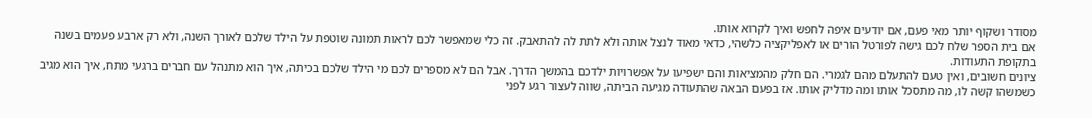מסודר ושקוף יותר מאי פעם, אם יודעים איפה לחפש ואיך לקרוא אותו.
אם בית הספר שלח לכם גישה לפורטל הורים או לאפליקציה כלשהי, כדאי מאוד לנצל אותה ולא לתת לה להתאבק. זה כלי שמאפשר לכם לראות תמונה שוטפת על הילד שלכם לאורך השנה, ולא רק ארבע פעמים בשנה בתקופת התעודות.
ציונים חשובים, ואין טעם להתעלם מהם לגמרי. הם חלק מהמציאות והם ישפיעו על אפשרויות ילדכם בהמשך הדרך. אבל הם לא מספרים לכם מי הילד שלכם בכיתה, איך הוא מתנהל עם חברים ברגעי מתח, איך הוא מגיב כשמשהו קשה לו, מה מתסכל אותו ומה מדליק אותו. אז בפעם הבאה שהתעודה מגיעה הביתה, שווה לעצור רגע לפני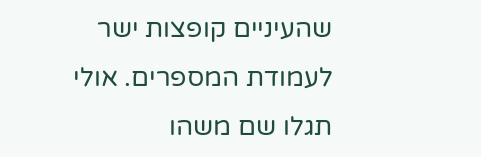שהעיניים קופצות ישר לעמודת המספרים. אולי תגלו שם משהו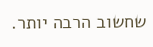שחשוב הרבה יותר.